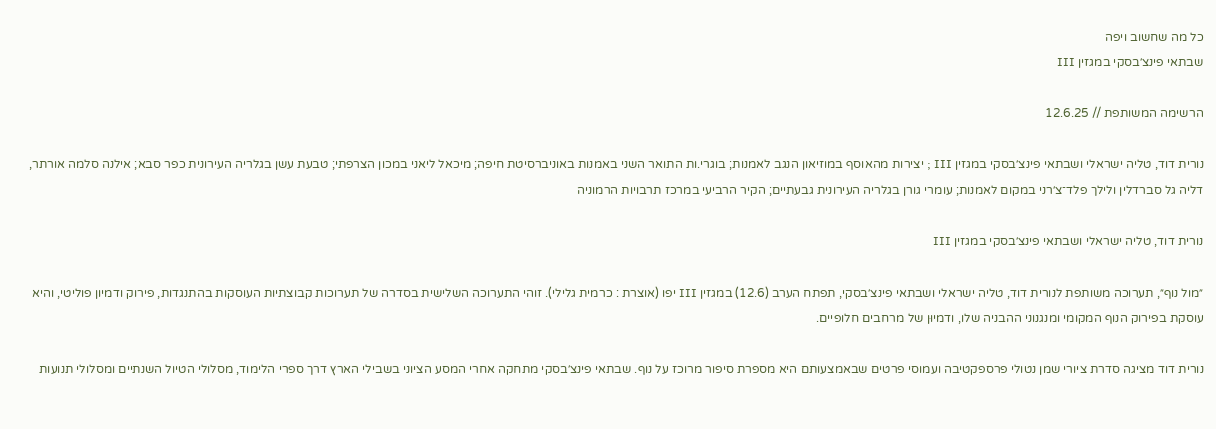כל מה שחשוב ויפה
שבתאי פינצ׳בסקי במגזין III

הרשימה המשותפת // 12.6.25

נורית דוד, טליה ישראלי ושבתאי פינצ׳בסקי במגזין III ; יצירות מהאוסף במוזיאון הנגב לאמנות; בוגרי.ות התואר השני באמנות באוניברסיטת חיפה; מיכאל ליאני במכון הצרפתי; טבעת עשן בגלריה העירונית כפר סבא; אילנה סלמה אורתר, דליה גל סברדלין ולילך פלד־צ׳רני במקום לאמנות; עומרי גורן בגלריה העירונית גבעתיים; הקיר הרביעי במרכז תרבויות הרמוניה

נורית דוד, טליה ישראלי ושבתאי פינצ׳בסקי במגזין III

״מול נוף״, תערוכה משותפת לנורית דוד, טליה ישראלי ושבתאי פינצ׳בסקי, תפתח הערב (12.6) במגזין III יפו (אוצרת : כרמית גלילי). זוהי התערוכה השלישית בסדרה של תערוכות קבוצתיות העוסקות בהתנגדות, פירוק ודמיון פוליטי, והיא עוסקת בפירוק הנוף המקומי ומנגנוני ההבניה שלו, ודמיוּן של מרחבים חלופיים.

נורית דוד מציגה סדרת ציורי שמן נטולי פרספקטיבה ועמוסי פרטים שבאמצעותם היא מספרת סיפור מרוכז על נוף. שבתאי פינצ׳בסקי מתחקה אחרי המסע הציוני בשבילי הארץ דרך ספרי הלימוד, מסלולי הטיול השנתיים ומסלולי תנועות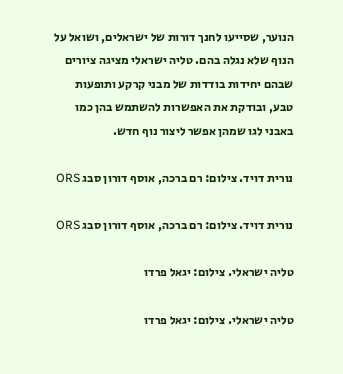הנוער, שסייעו לחנך דורות של ישראלים, ושואל על הנוף שלא נגלה בהם. טליה ישראלי מציגה ציורים שבהם יחידות בודדות של מבני קרקע ותופעות טבע, ובודקת את האפשרות להשתמש בהן כמו באבני לגו שמהן אפשר ליצור נוף חדש.

נורית דויד. צילום: רם ברכה, אוסף דורון סבג ORS

נורית דויד. צילום: רם ברכה, אוסף דורון סבג ORS

טליה ישראלי. צילום: יגאל פרדו

טליה ישראלי. צילום: יגאל פרדו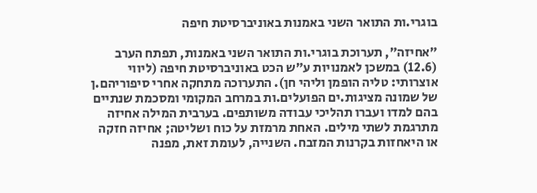בוגרי.ות התואר השני באמנות באוניברסיטת חיפה

״אחיזה״, תערוכת בוגרי.ות התואר השני באמנות, תפתח הערב (12.6) במשכן לאמנויות ע״ש הכט באוניברסיטת חיפה (ליווי אוצרותי: טליה הופמן וליהי חן). התערוכה מתחקה אחרי סיפוריהם.ן של שמונה מציגות.ים הפועלים.ות במרחב המקומי ומסכמת שנתיים בהם למדו ועברו תהליכי עבודה משותפים. בערבית המילה אחיזה מתרגמת לשתי מילים. האחת מרמזת על כוח ושליטה; אחיזה חזקה או היאחזות בקרנות המזבח. השנייה, לעומת זאת, מפנה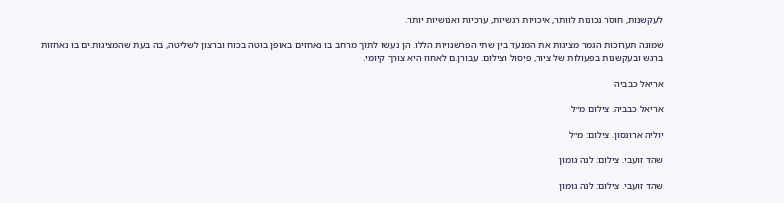לעקשנות, חוסר נכונות לוותר, איכויות רגשיות, ערכיות ואנושיות יותר.

שמונה תערוכות הגמר מציגות את המנעד בין שתי הפרשנויות הללו. הן נעשו לתוך מרחב בו נאחזים באופן בוטה בכוח וברצון לשליטה, בה בעת שהמציגות.ים בו נאחזות ברגש ובעקשנות בפעולות של ציור, פיסול וצילום. עבורן.ם לאחוז היא צורך קיומי.

אריאל כבביה

אריאל כבביה. צילום מ״ל

יוליה ארונסון. צילום: מ״ל

שהד זועבי. צילום: לנה גומון

שהד זועבי. צילום: לנה גומון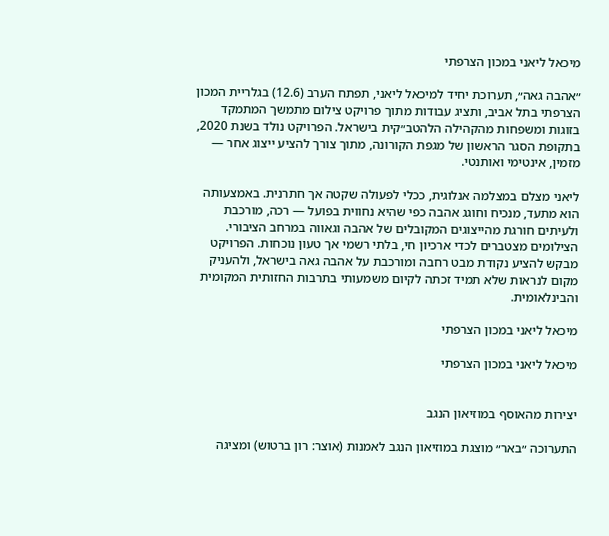מיכאל ליאני במכון הצרפתי

״אהבה גאה״, תערוכת יחיד למיכאל ליאני, תפתח הערב (12.6) בגלריית המכון הצרפתי בתל אביב, ותציג עבודות מתוך פרויקט צילום מתמשך המתמקד בזוגות ומשפחות מהקהילה הלהטב״קית בישראל. הפרויקט נולד בשנת 2020, בתקופת הסגר הראשון של מגפת הקורונה, מתוך צורך להציע ייצוג אחר — מזמין, אינטימי ואותנטי.

ליאני מצלם במצלמה אנלוגית, ככלי לפעולה שקטה אך חתרנית. באמצעותה הוא מתעד, מנכיח וחוגג אהבה כפי שהיא נחווית בפועל — רכה, מורכבת ולעיתים חורגת מהייצוגים המקובלים של אהבה וגאווה במרחב הציבורי. הצילומים מצטברים לכדי ארכיון חי, בלתי רשמי אך טעון נוכחות. הפרויקט מבקש להציע נקודת מבט רחבה ומורכבת על אהבה גאה בישראל, ולהעניק מקום לנראות שלא תמיד זכתה לקיום משמעותי בתרבות החזותית המקומית והבינלאומית.

מיכאל ליאני במכון הצרפתי

מיכאל ליאני במכון הצרפתי


יצירות מהאוסף במוזיאון הנגב

התערוכה ״באר״ מוצגת במוזיאון הנגב לאמנות (אוצר: רון ברטוש) ומציגה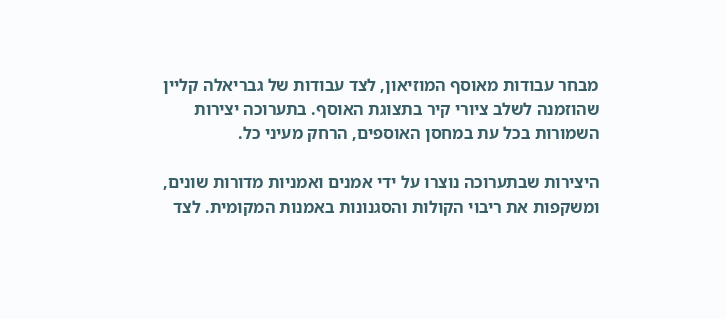מבחר עבודות מאוסף המוזיאון, לצד עבודות של גבריאלה קליין שהוזמנה לשלב ציורי קיר בתצוגת האוסף. בתערוכה יצירות השמורות בכל עת במחסן האוספים, הרחק מעיני כל.

היצירות שבתערוכה נוצרו על ידי אמנים ואמניות מדורות שונים, ומשקפות את ריבוי הקולות והסגנונות באמנות המקומית. לצד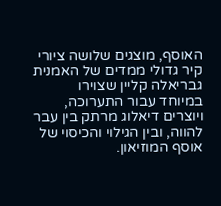האוסף, מוצגים שלושה ציורי קיר גדולי ממדים של האמנית גבריאלה קליין שצוירו במיוחד עבור התערוכה, ויוצרים דיאלוג מרתק בין עבר להווה, ובין הגילוי והכיסוי של אוסף המוזיאון.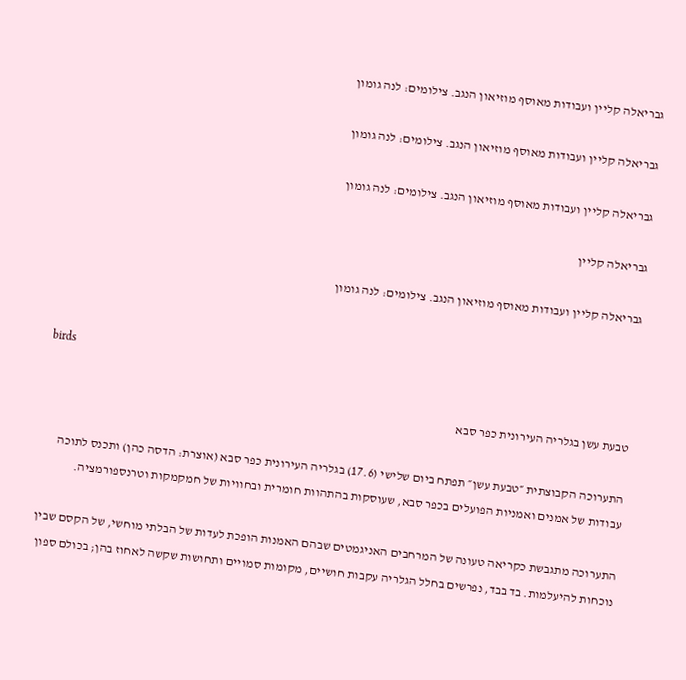גבריאלה קליין ועבודות מאוסף מוזיאון הנגב. צילומים: לנה גומון

גבריאלה קליין ועבודות מאוסף מוזיאון הנגב. צילומים: לנה גומון

גבריאלה קליין ועבודות מאוסף מוזיאון הנגב. צילומים: לנה גומון

גבריאלה קליין

גבריאלה קליין ועבודות מאוסף מוזיאון הנגב. צילומים: לנה גומון


birds

טבעת עשן בגלריה העירונית כפר סבא

התערוכה הקבוצתית ״טבעת עשן״ תפתח ביום שלישי (17.6) בגלריה העירונית כפר סבא (אוצרת: הדסה כהן) ותכנס לתוכה עבודות של אמנים ואמניות הפועלים בכפר סבא, שעוסקות בהתהוות חומרית ובחוויות של חמקמקות וטרנספורמציה.

התערוכה מתגבשת כקריאה טעונה של המרחבים האניגמטים שבהם האמנות הופכת לעדות של הבלתי מוחשי, של הקסם שבין נוכחות להיעלמות. בד בבד, נפרשים בחלל הגלריה עקבות חושיים, מקומות סמויים ותחושות שקשה לאחוז בהן; בכולם ספון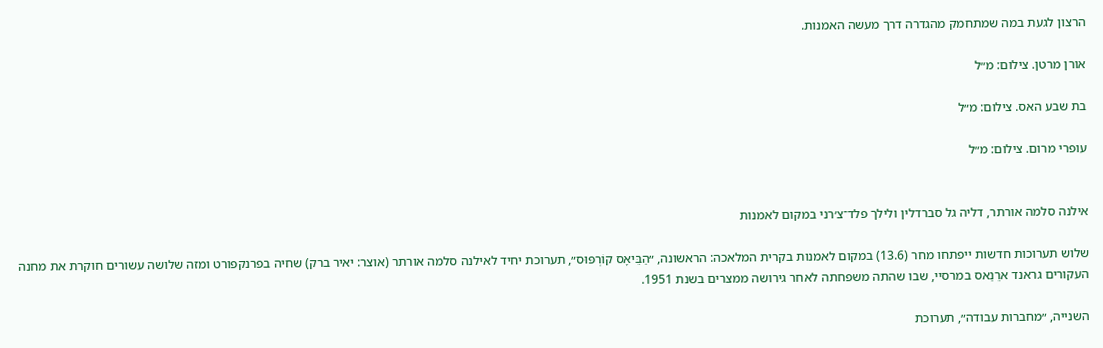הרצון לגעת במה שמתחמק מהגדרה דרך מעשה האמנות.

אורן מרטן. צילום: מ״ל

בת שבע האס. צילום: מ״ל

עופרי מרום. צילום: מ״ל


אילנה סלמה אורתר, דליה גל סברדלין ולילך פלד־צ׳רני במקום לאמנות

שלוש תערוכות חדשות ייפתחו מחר (13.6) במקום לאמנות בקרית המלאכה: הראשונה, ״הַבֵּיאָס קוֹרְפּוּס״, תערוכת יחיד לאילנה סלמה אורתר (אוצר: יאיר ברק) שחיה בפרנקפורט ומזה שלושה עשורים חוקרת את מחנה העקורים גראנד ארֵנַאס במרסיי, שבו שהתה משפחתה לאחר גירושה ממצרים בשנת 1951.

השנייה, ״מחברות עבודה״, תערוכת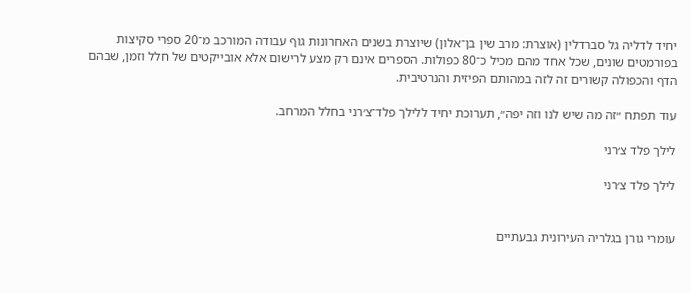יחיד לדליה גל סברדלין (אוצרת: מרב שין בן־אלון) שיוצרת בשנים האחרונות גוף עבודה המורכב מ־20 ספרי סקיצות בפורמטים שונים, שכל אחד מהם מכיל כ־80 כפולות. הספרים אינם רק מצע לרישום אלא אובייקטים של חלל וזמן, שבהם הדף והכפולה קשורים זה לזה במהותם הפיזית והנרטיבית.

עוד תפתח ״זה מה שיש לנו וזה יפה״, תערוכת יחיד ללילך פלד־צ׳רני בחלל המרחב.

לילך פלד צ׳רני

לילך פלד צ׳רני


עומרי גורן בגלריה העירונית גבעתיים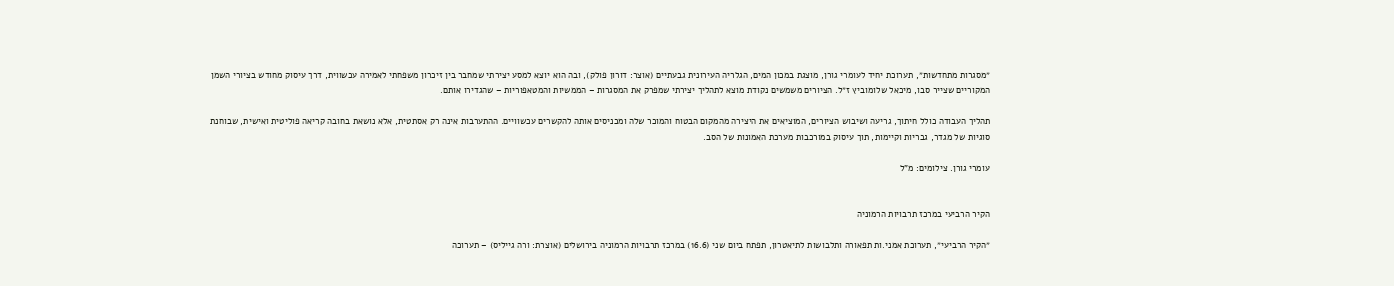״מסגרות מתחדשות״, תערוכת יחיד לעומרי גורן, מוצגת במכון המים, הגלריה העירונית גבעתיים (אוצר: דורון פולק), ובה הוא יוצא למסע יצירתי שמחבר בין זיכרון משפחתי לאמירה עכשווית, דרך עיסוק מחודש בציורי השמן המקוריים שצייר סבו, מיכאל שלומוביץ ז״ל. הציורים משמשים נקודת מוצא לתהליך יצירתי שמפרק את המסגרות – הממשיות והמטאפוריות – שהגדירו אותם.

תהליך העבודה כולל חיתוך, גריעה ושיבוש הציורים, המוציאים את היצירה מהמקום הבטוח והמוכר שלה ומכניסים אותה להקשרים עכשוויים. ההתערבות אינה רק אסתטית, אלא נושאת בחובה קריאה פוליטית ואישית, שבוחנת סוגיות של מגדר, גבריות וקיימות, תוך עיסוק במורכבות מערכת האמונות של הסב.

עומרי גורן. צילומים: מ”ל


הקיר הרביעי במרכז תרבויות הרמוניה

״הקיר הרביעי״, תערוכת אמני.ות תפאורה ותלבושות לתיאטרון, תפתח ביום שני (16.6) במרכז תרבויות הרמוניה בירושלים (אוצרת: ורה גייליס) – תערוכה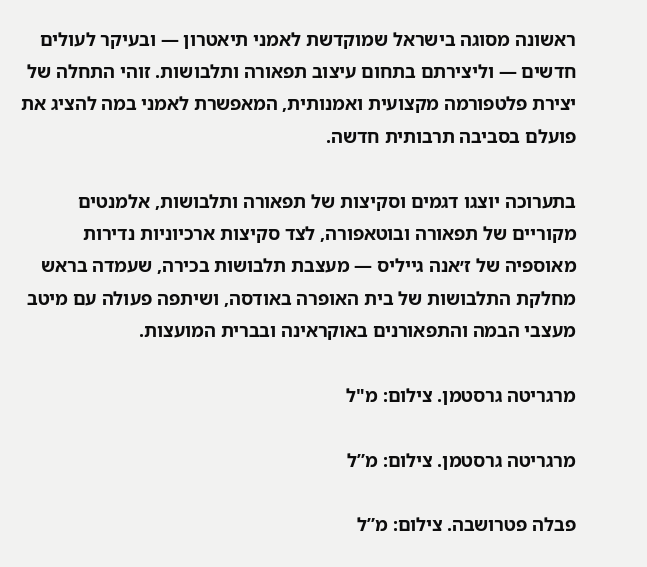ראשונה מסוגה בישראל שמוקדשת לאמני תיאטרון — ובעיקר לעולים חדשים — וליצירתם בתחום עיצוב תפאורה ותלבושות. זוהי התחלה של יצירת פלטפורמה מקצועית ואמנותית, המאפשרת לאמני במה להציג את פועלם בסביבה תרבותית חדשה.

בתערוכה יוצגו דגמים וסקיצות של תפאורה ותלבושות, אלמנטים מקוריים של תפאורה ובוטאפורה, לצד סקיצות ארכיוניות נדירות מאוספיה של ז׳אנה גייליס — מעצבת תלבושות בכירה, שעמדה בראש מחלקת התלבושות של בית האופרה באודסה, ושיתפה פעולה עם מיטב מעצבי הבמה והתפאורנים באוקראינה ובברית המועצות.

מרגריטה גרסטמן. צילום: מ"ל

מרגריטה גרסטמן. צילום: מ”ל

פבלה פטרושבה. צילום: מ”ל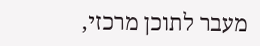מעבר לתוכן מרכזי,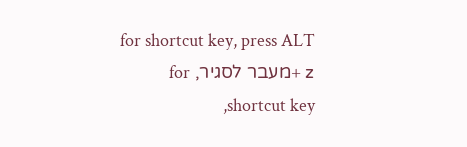for shortcut key, press ALT + zמעבר לסגיר, for shortcut key,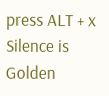press ALT + x
Silence is Golden